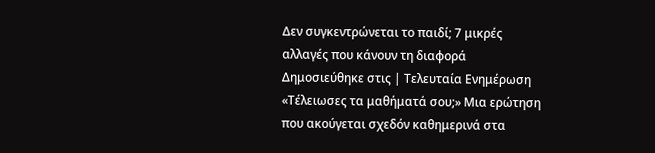Δεν συγκεντρώνεται το παιδί; 7 μικρές αλλαγές που κάνουν τη διαφορά
Δημοσιεύθηκε στις | Τελευταία Ενημέρωση
«Τέλειωσες τα μαθήματά σου;» Μια ερώτηση που ακούγεται σχεδόν καθημερινά στα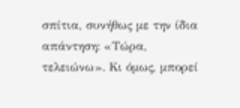σπίτια, συνήθως με την ίδια απάντηση: «Τώρα, τελειώνω». Κι όμως, μπορεί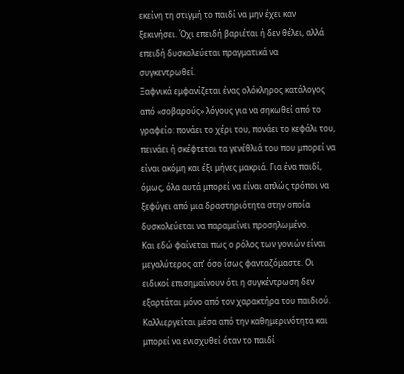εκείνη τη στιγμή το παιδί να μην έχει καν ξεκινήσει. Όχι επειδή βαριέται ή δεν θέλει, αλλά επειδή δυσκολεύεται πραγματικά να συγκεντρωθεί.
Ξαφνικά εμφανίζεται ένας ολόκληρος κατάλογος από «σοβαρούς» λόγους για να σηκωθεί από το γραφείο: πονάει το χέρι του, πονάει το κεφάλι του, πεινάει ή σκέφτεται τα γενέθλιά του που μπορεί να είναι ακόμη και έξι μήνες μακριά. Για ένα παιδί, όμως, όλα αυτά μπορεί να είναι απλώς τρόποι να ξεφύγει από μια δραστηριότητα στην οποία δυσκολεύεται να παραμείνει προσηλωμένο.
Και εδώ φαίνεται πως ο ρόλος των γονιών είναι μεγαλύτερος απ’ όσο ίσως φανταζόμαστε. Οι ειδικοί επισημαίνουν ότι η συγκέντρωση δεν εξαρτάται μόνο από τον χαρακτήρα του παιδιού. Καλλιεργείται μέσα από την καθημερινότητα και μπορεί να ενισχυθεί όταν το παιδί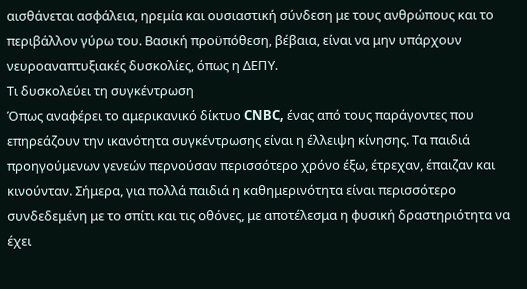αισθάνεται ασφάλεια, ηρεμία και ουσιαστική σύνδεση με τους ανθρώπους και το περιβάλλον γύρω του. Βασική προϋπόθεση, βέβαια, είναι να μην υπάρχουν νευροαναπτυξιακές δυσκολίες, όπως η ΔΕΠΥ.
Τι δυσκολεύει τη συγκέντρωση
Όπως αναφέρει το αμερικανικό δίκτυο CNBC, ένας από τους παράγοντες που επηρεάζουν την ικανότητα συγκέντρωσης είναι η έλλειψη κίνησης. Τα παιδιά προηγούμενων γενεών περνούσαν περισσότερο χρόνο έξω, έτρεχαν, έπαιζαν και κινούνταν. Σήμερα, για πολλά παιδιά η καθημερινότητα είναι περισσότερο συνδεδεμένη με το σπίτι και τις οθόνες, με αποτέλεσμα η φυσική δραστηριότητα να έχει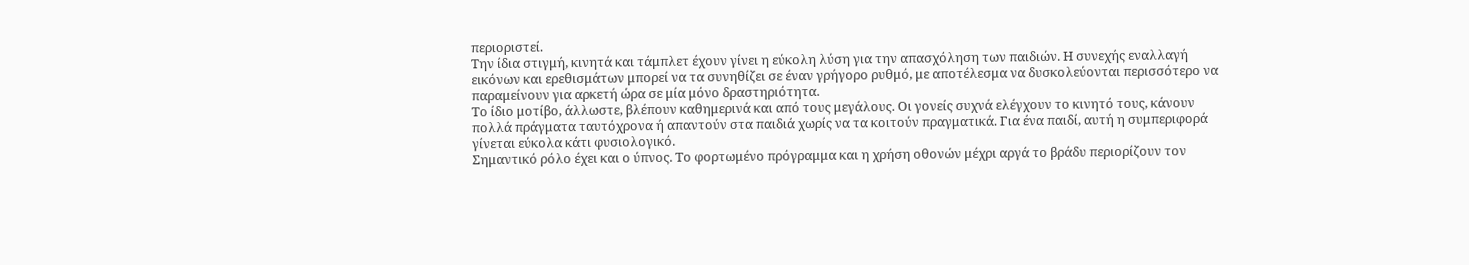περιοριστεί.
Την ίδια στιγμή, κινητά και τάμπλετ έχουν γίνει η εύκολη λύση για την απασχόληση των παιδιών. Η συνεχής εναλλαγή εικόνων και ερεθισμάτων μπορεί να τα συνηθίζει σε έναν γρήγορο ρυθμό, με αποτέλεσμα να δυσκολεύονται περισσότερο να παραμείνουν για αρκετή ώρα σε μία μόνο δραστηριότητα.
Το ίδιο μοτίβο, άλλωστε, βλέπουν καθημερινά και από τους μεγάλους. Οι γονείς συχνά ελέγχουν το κινητό τους, κάνουν πολλά πράγματα ταυτόχρονα ή απαντούν στα παιδιά χωρίς να τα κοιτούν πραγματικά. Για ένα παιδί, αυτή η συμπεριφορά γίνεται εύκολα κάτι φυσιολογικό.
Σημαντικό ρόλο έχει και ο ύπνος. Το φορτωμένο πρόγραμμα και η χρήση οθονών μέχρι αργά το βράδυ περιορίζουν τον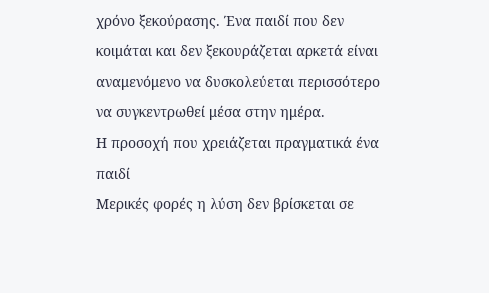χρόνο ξεκούρασης. Ένα παιδί που δεν κοιμάται και δεν ξεκουράζεται αρκετά είναι αναμενόμενο να δυσκολεύεται περισσότερο να συγκεντρωθεί μέσα στην ημέρα.
Η προσοχή που χρειάζεται πραγματικά ένα παιδί
Μερικές φορές η λύση δεν βρίσκεται σε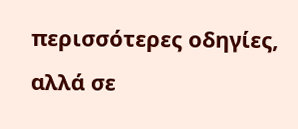περισσότερες οδηγίες, αλλά σε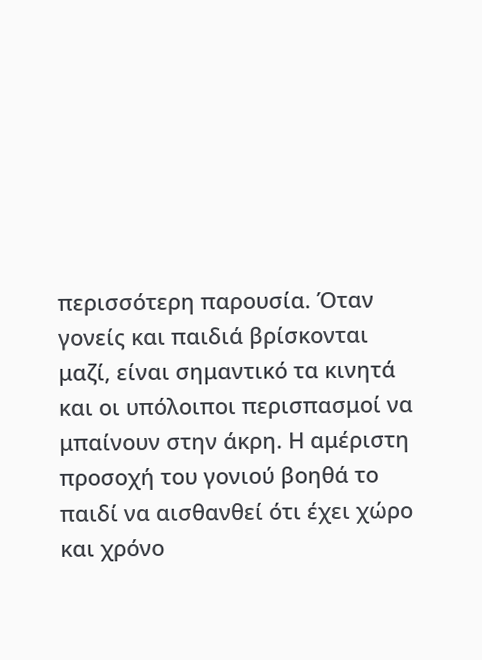περισσότερη παρουσία. Όταν γονείς και παιδιά βρίσκονται μαζί, είναι σημαντικό τα κινητά και οι υπόλοιποι περισπασμοί να μπαίνουν στην άκρη. Η αμέριστη προσοχή του γονιού βοηθά το παιδί να αισθανθεί ότι έχει χώρο και χρόνο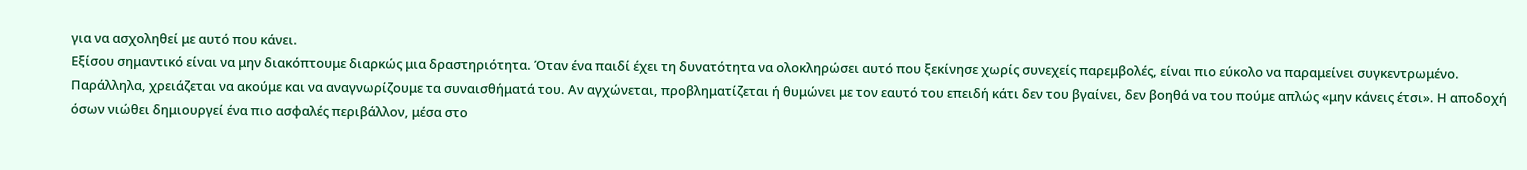για να ασχοληθεί με αυτό που κάνει.
Εξίσου σημαντικό είναι να μην διακόπτουμε διαρκώς μια δραστηριότητα. Όταν ένα παιδί έχει τη δυνατότητα να ολοκληρώσει αυτό που ξεκίνησε χωρίς συνεχείς παρεμβολές, είναι πιο εύκολο να παραμείνει συγκεντρωμένο.
Παράλληλα, χρειάζεται να ακούμε και να αναγνωρίζουμε τα συναισθήματά του. Αν αγχώνεται, προβληματίζεται ή θυμώνει με τον εαυτό του επειδή κάτι δεν του βγαίνει, δεν βοηθά να του πούμε απλώς «μην κάνεις έτσι». Η αποδοχή όσων νιώθει δημιουργεί ένα πιο ασφαλές περιβάλλον, μέσα στο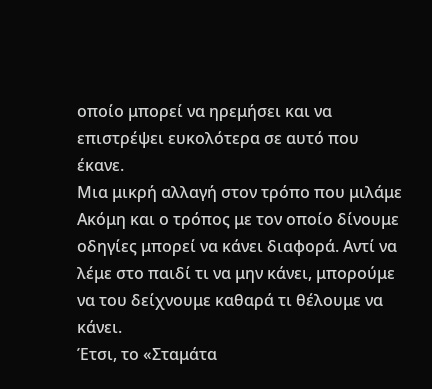οποίο μπορεί να ηρεμήσει και να επιστρέψει ευκολότερα σε αυτό που έκανε.
Μια μικρή αλλαγή στον τρόπο που μιλάμε
Ακόμη και ο τρόπος με τον οποίο δίνουμε οδηγίες μπορεί να κάνει διαφορά. Αντί να λέμε στο παιδί τι να μην κάνει, μπορούμε να του δείχνουμε καθαρά τι θέλουμε να κάνει.
Έτσι, το «Σταμάτα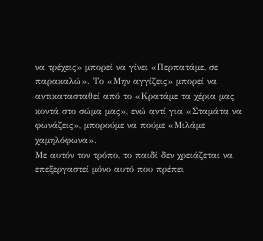να τρέχεις» μπορεί να γίνει «Περπατάμε, σε παρακαλώ». Το «Μην αγγίζεις» μπορεί να αντικατασταθεί από το «Κρατάμε τα χέρια μας κοντά στο σώμα μας», ενώ αντί για «Σταμάτα να φωνάζεις», μπορούμε να πούμε «Μιλάμε χαμηλόφωνα».
Με αυτόν τον τρόπο, το παιδί δεν χρειάζεται να επεξεργαστεί μόνο αυτό που πρέπει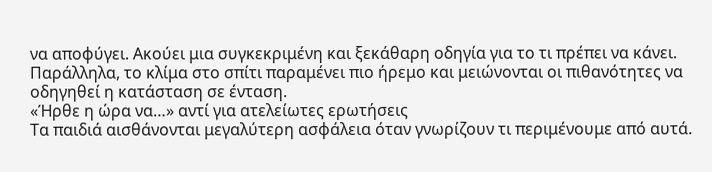να αποφύγει. Ακούει μια συγκεκριμένη και ξεκάθαρη οδηγία για το τι πρέπει να κάνει. Παράλληλα, το κλίμα στο σπίτι παραμένει πιο ήρεμο και μειώνονται οι πιθανότητες να οδηγηθεί η κατάσταση σε ένταση.
«Ήρθε η ώρα να…» αντί για ατελείωτες ερωτήσεις
Τα παιδιά αισθάνονται μεγαλύτερη ασφάλεια όταν γνωρίζουν τι περιμένουμε από αυτά.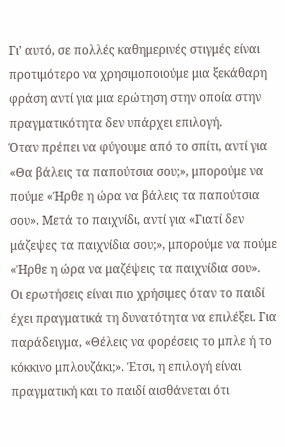Γι’ αυτό, σε πολλές καθημερινές στιγμές είναι προτιμότερο να χρησιμοποιούμε μια ξεκάθαρη φράση αντί για μια ερώτηση στην οποία στην πραγματικότητα δεν υπάρχει επιλογή.
Όταν πρέπει να φύγουμε από το σπίτι, αντί για «Θα βάλεις τα παπούτσια σου;», μπορούμε να πούμε «Ήρθε η ώρα να βάλεις τα παπούτσια σου». Μετά το παιχνίδι, αντί για «Γιατί δεν μάζεψες τα παιχνίδια σου;», μπορούμε να πούμε «Ήρθε η ώρα να μαζέψεις τα παιχνίδια σου».
Οι ερωτήσεις είναι πιο χρήσιμες όταν το παιδί έχει πραγματικά τη δυνατότητα να επιλέξει. Για παράδειγμα, «Θέλεις να φορέσεις το μπλε ή το κόκκινο μπλουζάκι;». Έτσι, η επιλογή είναι πραγματική και το παιδί αισθάνεται ότι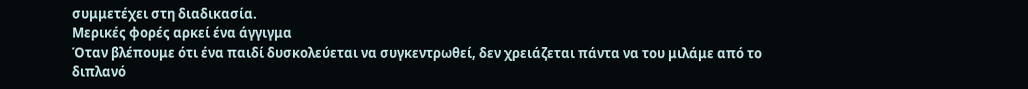συμμετέχει στη διαδικασία.
Μερικές φορές αρκεί ένα άγγιγμα
Όταν βλέπουμε ότι ένα παιδί δυσκολεύεται να συγκεντρωθεί, δεν χρειάζεται πάντα να του μιλάμε από το διπλανό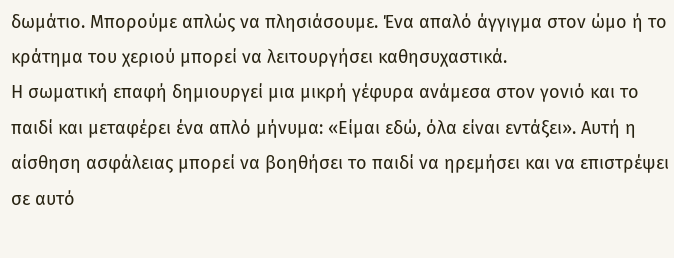δωμάτιο. Μπορούμε απλώς να πλησιάσουμε. Ένα απαλό άγγιγμα στον ώμο ή το κράτημα του χεριού μπορεί να λειτουργήσει καθησυχαστικά.
Η σωματική επαφή δημιουργεί μια μικρή γέφυρα ανάμεσα στον γονιό και το παιδί και μεταφέρει ένα απλό μήνυμα: «Είμαι εδώ, όλα είναι εντάξει». Αυτή η αίσθηση ασφάλειας μπορεί να βοηθήσει το παιδί να ηρεμήσει και να επιστρέψει σε αυτό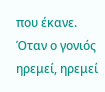που έκανε.
Όταν ο γονιός ηρεμεί, ηρεμεί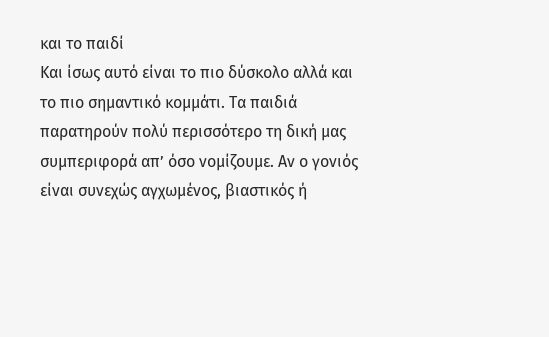και το παιδί
Και ίσως αυτό είναι το πιο δύσκολο αλλά και το πιο σημαντικό κομμάτι. Τα παιδιά παρατηρούν πολύ περισσότερο τη δική μας συμπεριφορά απ’ όσο νομίζουμε. Αν ο γονιός είναι συνεχώς αγχωμένος, βιαστικός ή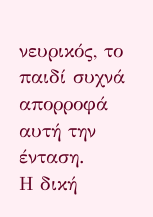νευρικός, το παιδί συχνά απορροφά αυτή την ένταση.
Η δική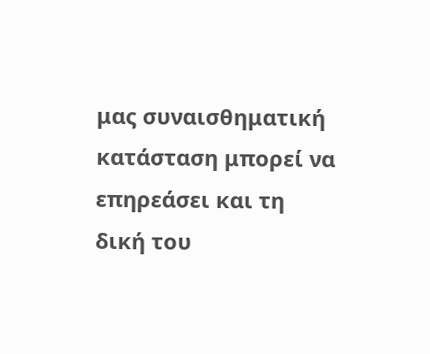μας συναισθηματική κατάσταση μπορεί να επηρεάσει και τη δική του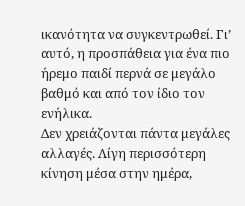ικανότητα να συγκεντρωθεί. Γι’ αυτό, η προσπάθεια για ένα πιο ήρεμο παιδί περνά σε μεγάλο βαθμό και από τον ίδιο τον ενήλικα.
Δεν χρειάζονται πάντα μεγάλες αλλαγές. Λίγη περισσότερη κίνηση μέσα στην ημέρα,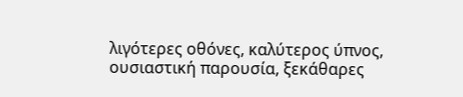λιγότερες οθόνες, καλύτερος ύπνος, ουσιαστική παρουσία, ξεκάθαρες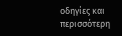οδηγίες και περισσότερη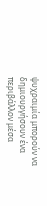ψυχραιμία μπορούν να δημιουργήσουν ένα περιβάλλον μέσα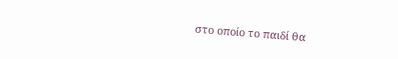στο οποίο το παιδί θα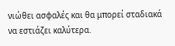νιώθει ασφαλές και θα μπορεί σταδιακά να εστιάζει καλύτερα.